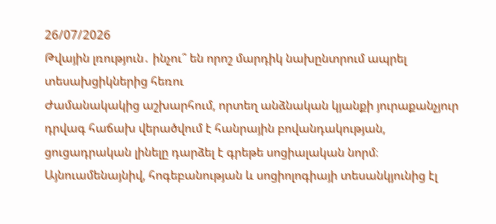26/07/2026
Թվային լռություն․ ինչու՞ են որոշ մարդիկ նախընտրում ապրել տեսախցիկներից հեռու
Ժամանակակից աշխարհում, որտեղ անձնական կյանքի յուրաքանչյուր դրվագ հաճախ վերածվում է հանրային բովանդակության, ցուցադրական լինելը դարձել է գրեթե սոցիալական նորմ։ Այնուամենայնիվ, հոգեբանության և սոցիոլոգիայի տեսանկյունից էլ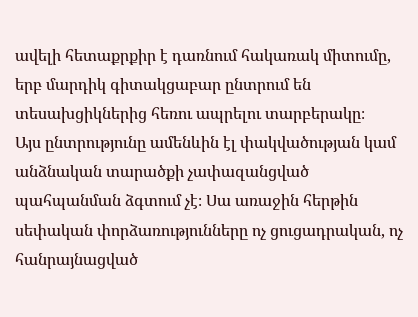ավելի հետաքրքիր է դառնում հակառակ միտումը, երբ մարդիկ գիտակցաբար ընտրում են տեսախցիկներից հեռու ապրելու տարբերակը։
Այս ընտրությունը ամենևին էլ փակվածության կամ անձնական տարածքի չափազանցված պահպանման ձգտում չէ։ Սա առաջին հերթին սեփական փորձառությունները ոչ ցուցադրական, ոչ հանրայնացված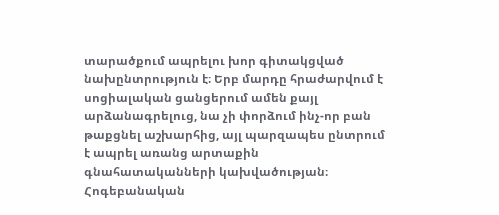տարածքում ապրելու խոր գիտակցված նախընտրություն է։ Երբ մարդը հրաժարվում է սոցիալական ցանցերում ամեն քայլ արձանագրելուց, նա չի փորձում ինչ-որ բան թաքցնել աշխարհից, այլ պարզապես ընտրում է ապրել առանց արտաքին գնահատականների կախվածության։ Հոգեբանական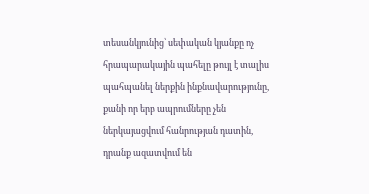տեսանկյունից՝ սեփական կյանքը ոչ հրապարակային պահելը թույլ է տալիս պահպանել ներքին ինքնավարությունը, քանի որ երբ ապրումները չեն ներկայացվում հանրության դատին, դրանք ազատվում են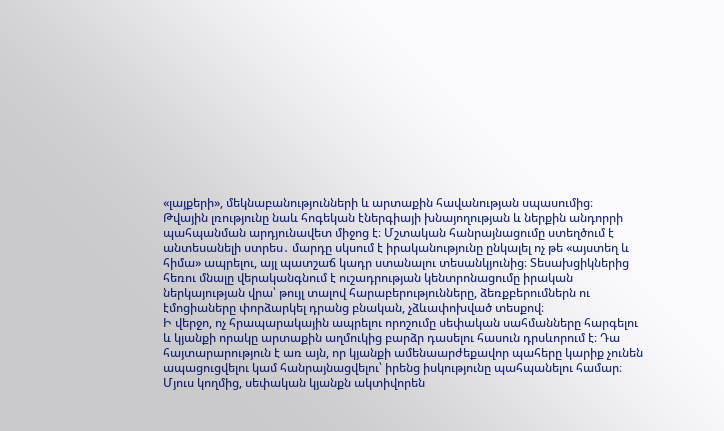«լայքերի», մեկնաբանությունների և արտաքին հավանության սպասումից։
Թվային լռությունը նաև հոգեկան էներգիայի խնայողության և ներքին անդորրի պահպանման արդյունավետ միջոց է։ Մշտական հանրայնացումը ստեղծում է անտեսանելի ստրես․ մարդը սկսում է իրականությունը ընկալել ոչ թե «այստեղ և հիմա» ապրելու, այլ պատշաճ կադր ստանալու տեսանկյունից։ Տեսախցիկներից հեռու մնալը վերականգնում է ուշադրության կենտրոնացումը իրական ներկայության վրա՝ թույլ տալով հարաբերությունները, ձեռքբերումներն ու էմոցիաները փորձարկել դրանց բնական, չձևափոխված տեսքով։
Ի վերջո, ոչ հրապարակային ապրելու որոշումը սեփական սահմանները հարգելու և կյանքի որակը արտաքին աղմուկից բարձր դասելու հասուն դրսևորում է։ Դա հայտարարություն է առ այն, որ կյանքի ամենաարժեքավոր պահերը կարիք չունեն ապացուցվելու կամ հանրայնացվելու՝ իրենց իսկությունը պահպանելու համար։
Մյուս կողմից, սեփական կյանքն ակտիվորեն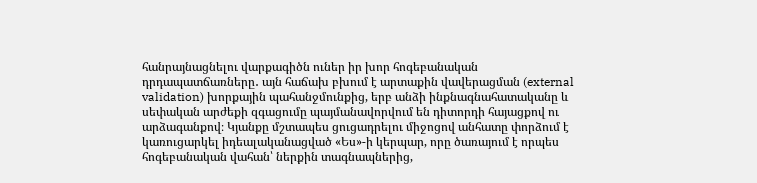հանրայնացնելու վարքագիծն ուներ իր խոր հոգեբանական դրդապատճառները․ այն հաճախ բխում է արտաքին վավերացման (external validation) խորքային պահանջմունքից, երբ անձի ինքնագնահատականը և սեփական արժեքի զգացումը պայմանավորվում են դիտորդի հայացքով ու արձագանքով։ Կյանքը մշտապես ցուցադրելու միջոցով անհատը փորձում է կառուցարկել իդեալականացված «Ես»-ի կերպար, որը ծառայում է որպես հոգեբանական վահան՝ ներքին տագնապներից,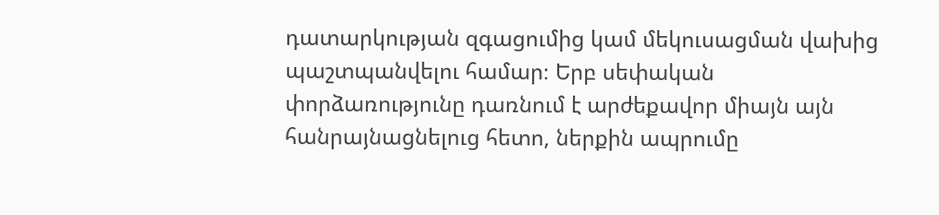դատարկության զգացումից կամ մեկուսացման վախից պաշտպանվելու համար։ Երբ սեփական փորձառությունը դառնում է արժեքավոր միայն այն հանրայնացնելուց հետո, ներքին ապրումը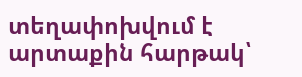տեղափոխվում է արտաքին հարթակ՝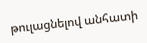թուլացնելով անհատի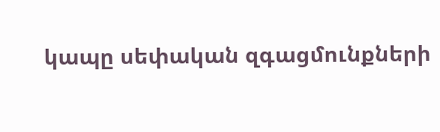կապը սեփական զգացմունքների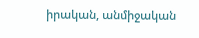իրական, անմիջական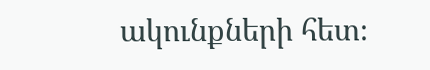ակունքների հետ։